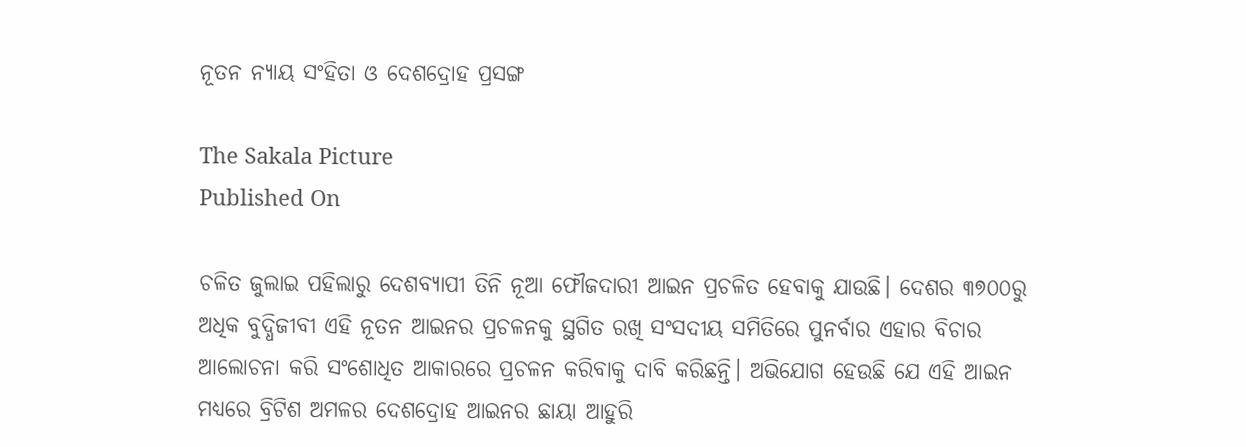ନୂତନ ନ୍ୟାୟ ସଂହିତା ଓ ଦେଶଦ୍ରୋହ ପ୍ରସଙ୍ଗ

The Sakala Picture
Published On

ଚଳିତ ଜୁଲାଇ ପହିଲାରୁ ଦେଶବ୍ୟାପୀ ତିନି ନୂଆ ଫୌଜଦାରୀ ଆଇନ ପ୍ରଚଳିତ ହେବାକୁ ଯାଉଛି। ଦେଶର ୩୭୦୦ରୁ ଅଧିକ ବୁଦ୍ଧିଜୀବୀ ଏହି ନୂତନ ଆଇନର ପ୍ରଚଳନକୁ ସ୍ଥଗିତ ରଖି ସଂସଦୀୟ ସମିତିରେ ପୁନର୍ବାର ଏହାର ବିଚାର ଆଲୋଚନା କରି ସଂଶୋଧିତ ଆକାରରେ ପ୍ରଚଳନ କରିବାକୁ ଦାବି କରିଛନ୍ତି। ଅଭିଯୋଗ ହେଉଛି ଯେ ଏହି ଆଇନ ମଧ୍ୟରେ ବ୍ରିଟିଶ ଅମଳର ଦେଶଦ୍ରୋହ ଆଇନର ଛାୟା ଆହୁରି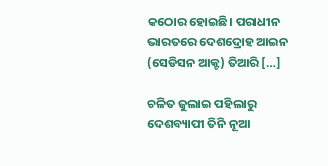କଠୋର ହୋଇଛି। ପରାଧୀନ ଭାରତରେ ଦେଶଦ୍ରୋହ ଆଇନ (ସେଡିସନ ଆକ୍ଟ) ତିଆରି […]

ଚଳିତ ଜୁଲାଇ ପହିଲାରୁ ଦେଶବ୍ୟାପୀ ତିନି ନୂଆ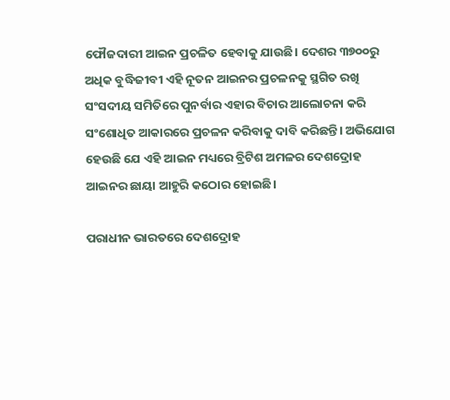ଫୌଜଦାରୀ ଆଇନ ପ୍ରଚଳିତ ହେବାକୁ ଯାଉଛି। ଦେଶର ୩୭୦୦ରୁ ଅଧିକ ବୁଦ୍ଧିଜୀବୀ ଏହି ନୂତନ ଆଇନର ପ୍ରଚଳନକୁ ସ୍ଥଗିତ ରଖି ସଂସଦୀୟ ସମିତିରେ ପୁନର୍ବାର ଏହାର ବିଚାର ଆଲୋଚନା କରି ସଂଶୋଧିତ ଆକାରରେ ପ୍ରଚଳନ କରିବାକୁ ଦାବି କରିଛନ୍ତି। ଅଭିଯୋଗ ହେଉଛି ଯେ ଏହି ଆଇନ ମଧ୍ୟରେ ବ୍ରିଟିଶ ଅମଳର ଦେଶଦ୍ରୋହ ଆଇନର ଛାୟା ଆହୁରି କଠୋର ହୋଇଛି।

ପରାଧୀନ ଭାରତରେ ଦେଶଦ୍ରୋହ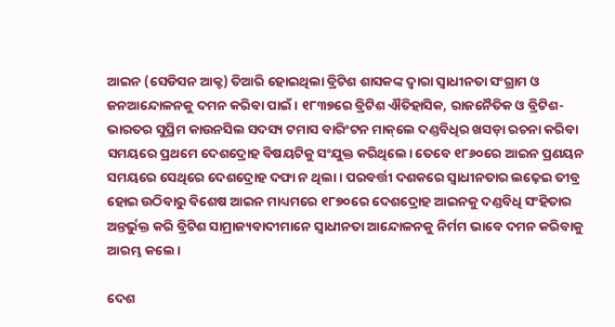ଆଇନ (ସେଡିସନ ଆକ୍ଟ) ତିଆରି ହୋଇଥିଲା ବ୍ରିଟିଶ ଶାସକଙ୍କ ଦ୍ୱାରା ସ୍ୱାଧୀନତା ସଂଗ୍ରାମ ଓ ଜନଆନ୍ଦୋଳନକୁ ଦମନ କରିବା ପାଇଁ। ୧୮୩୭ରେ ବ୍ରିଟିଶ ଐତିହାସିକ, ରାଜନୈତିକ ଓ ବ୍ରିଟିଶ-ଭାରତର ସୁପ୍ରିମ କାଉନସିଲ ସଦସ୍ୟ ଟମାସ ବାରିଂଟନ ମାକ୍‌‌ଲେ ଦଣ୍ଡବିଧିର ଖସଡ଼ା ରଚନା କରିବା ସମୟରେ ପ୍ରଥମେ ଦେଶଦ୍ରୋହ ବିଷୟଟିକୁ ସଂଯୁକ୍ତ କରିଥିଲେ। ତେବେ ୧୮୬୦ରେ ଆଇନ ପ୍ରଣୟନ ସମୟରେ ସେଥିରେ ଦେଶଦ୍ରୋହ ଦଫା ନ ଥିଲା। ପରବର୍ତ୍ତୀ ଦଶକରେ ସ୍ୱାଧୀନତାର ଲଢ଼େଇ ତୀବ୍ର ହୋଇ ଉଠିବାରୁ ବିଶେଷ ଆଇନ ମାଧ୍ୟମରେ ୧୮୭୦ରେ ଦେଶଦ୍ରୋହ ଆଇନକୁ ଦଣ୍ଡବିଧି ସଂହିତାର ଅନ୍ତର୍ଭୁକ୍ତ କରି ବ୍ରିଟିଶ ସାମ୍ରାଜ୍ୟବାଦୀମାନେ ସ୍ୱାଧୀନତା ଆନ୍ଦୋଳନକୁ ନିର୍ମମ ଭାବେ ଦମନ କରିବାକୁ ଆରମ୍ଭ କଲେ।

ଦେଶ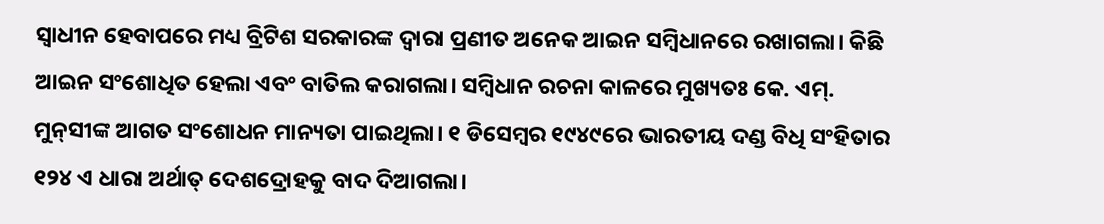ସ୍ୱାଧୀନ ହେବାପରେ ମଧ୍ୟ ବ୍ରିଟିଶ ସରକାରଙ୍କ ଦ୍ୱାରା ପ୍ରଣୀତ ଅନେକ ଆଇନ ସମ୍ବିଧାନରେ ରଖାଗଲା। କିଛି ଆଇନ ସଂଶୋଧିତ ହେଲା ଏବଂ ବାତିଲ କରାଗଲା। ସମ୍ବିଧାନ ରଚନା କାଳରେ ମୁଖ୍ୟତଃ କେ. ଏମ୍‌‌. ମୁନ୍‌‌ସୀଙ୍କ ଆଗତ ସଂଶୋଧନ ମାନ୍ୟତା ପାଇଥିଲା। ୧ ଡିସେମ୍ବର ୧୯୪୯ରେ ଭାରତୀୟ ଦଣ୍ଡ ବିଧି ସଂହିତାର ୧୨୪ ଏ ଧାରା ଅର୍ଥାତ୍‌‌ ଦେଶଦ୍ରୋହକୁ ବାଦ ଦିଆଗଲା।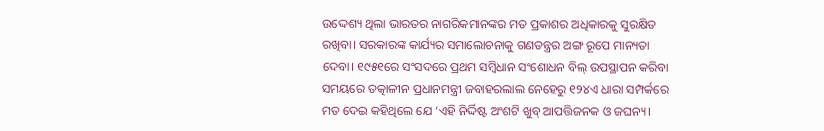ଉଦ୍ଦେଶ୍ୟ ଥିଲା ଭାରତର ନାଗରିକମାନଙ୍କର ମତ ପ୍ରକାଶର ଅଧିକାରକୁ ସୁରକ୍ଷିତ ରଖିବା। ସରକାରଙ୍କ କାର୍ଯ୍ୟର ସମାଲୋଚନାକୁ ଗଣତନ୍ତ୍ରର ଅଙ୍ଗ ରୂପେ ମାନ୍ୟତା ଦେବା। ୧୯୫୧ରେ ସଂସଦରେ ପ୍ରଥମ ସମ୍ବିଧାନ ସଂଶୋଧନ ବିଲ୍‌‌ ଉପସ୍ଥାପନ କରିବା ସମୟରେ ତତ୍କାଳୀନ ପ୍ରଧାନମନ୍ତ୍ରୀ ଜବାହରଲାଲ ନେହେରୁ ୧୨୪ଏ ଧାରା ସମ୍ପର୍କରେ ମତ ଦେଇ କହିଥିଲେ ଯେ ‘ଏହି ନିର୍ଦ୍ଦିଷ୍ଟ ଅଂଶଟି ଖୁବ୍‌‌ ଆପତ୍ତିଜନକ ଓ ଜଘନ୍ୟ।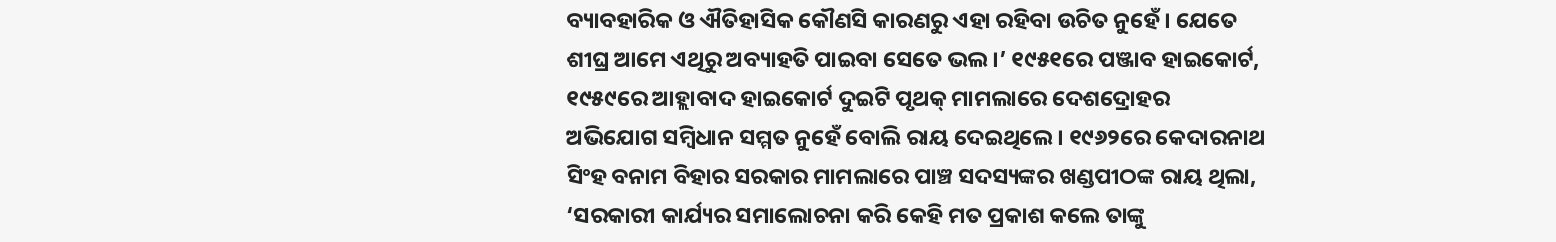ବ୍ୟାବହାରିକ ଓ ଐତିହାସିକ କୌଣସି କାରଣରୁ ଏହା ରହିବା ଉଚିତ ନୁହେଁ। ଯେତେ ଶୀଘ୍ର ଆମେ ଏଥିରୁ ଅବ୍ୟାହତି ପାଇବା ସେତେ ଭଲ।’ ୧୯୫୧ରେ ପଞ୍ଜାବ ହାଇକୋର୍ଟ, ୧୯୫୯ରେ ଆହ୍ଲାବାଦ ହାଇକୋର୍ଟ ଦୁଇଟି ପୃଥକ୍‌‌ ମାମଲାରେ ଦେଶଦ୍ରୋହର ଅଭିଯୋଗ ସମ୍ବିଧାନ ସମ୍ମତ ନୁହେଁ ବୋଲି ରାୟ ଦେଇଥିଲେ। ୧୯୬୨ରେ କେଦାରନାଥ ସିଂହ ବନାମ ବିହାର ସରକାର ମାମଲାରେ ପାଞ୍ଚ ସଦସ୍ୟଙ୍କର ଖଣ୍ଡପୀଠଙ୍କ ରାୟ ଥିଲା, ‘ସରକାରୀ କାର୍ଯ୍ୟର ସମାଲୋଚନା କରି କେହି ମତ ପ୍ରକାଶ କଲେ ତାଙ୍କୁ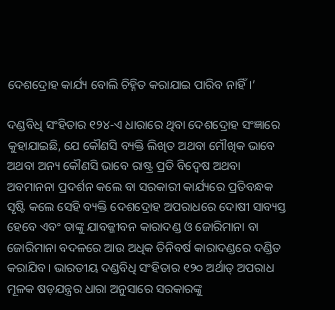ଦେଶଦ୍ରୋହ କାର୍ଯ୍ୟ ବୋଲି ଚିହ୍ନିତ କରାଯାଇ ପାରିବ ନାହିଁ।’

ଦଣ୍ଡବିଧି ସଂହିତାର ୧୨୪-ଏ ଧାରାରେ ଥିବା ଦେଶଦ୍ରୋହ ସଂଜ୍ଞାରେ କୁହାଯାଇଛି, ଯେ କୌଣସି ବ୍ୟକ୍ତି ଲିଖିତ ଅଥବା ମୌଖିକ ଭାବେ ଅଥବା ଅନ୍ୟ କୌଣସି ଭାବେ ରାଷ୍ଟ୍ର ପ୍ରତି ବିଦ୍ୱେଷ ଅଥବା ଅବମାନନା ପ୍ରଦର୍ଶନ କଲେ ବା ସରକାରୀ କାର୍ଯ୍ୟରେ ପ୍ରତିବନ୍ଧକ ସୃଷ୍ଟି କଲେ ସେହି ବ୍ୟକ୍ତି ଦେଶଦ୍ରୋହ ଅପରାଧରେ ଦୋଷୀ ସାବ୍ୟସ୍ତ ହେବେ ଏବଂ ତାଙ୍କୁ ଯାବଜ୍ଜୀବନ କାରାଦଣ୍ଡ ଓ ଜୋରିମାନା ବା ଜୋରିମାନା ବଦଳରେ ଆଉ ଅଧିକ ତିନିବର୍ଷ କାରାଦଣ୍ଡରେ ଦଣ୍ଡିତ କରାଯିବ। ଭାରତୀୟ ଦଣ୍ଡବିଧି ସଂହିତାର ୧୨୦ ଅର୍ଥାତ୍‌‌ ଅପରାଧ ମୂଳକ ଷଡ଼ଯନ୍ତ୍ରର ଧାରା ଅନୁସାରେ ସରକାରଙ୍କୁ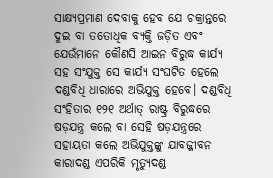ସାକ୍ଷ୍ୟପ୍ରମାଣ ଦେବାକୁ ହେବ ଯେ ଚକ୍ରାନ୍ତରେ ଦୁଇ ବା ତତୋଧିକ ବ୍ୟକ୍ତି ଜଡ଼ିତ ଏବଂ ଯେଉଁମାନେ କୌଣସି ଆଇନ ବିରୁଦ୍ଧ କାର୍ଯ୍ୟ ସହ ସଂଯୁକ୍ତ ସେ କାର୍ଯ୍ୟ ସଂଘଟିତ ହେଲେ ଦଣ୍ଡବିଧି ଧାରାରେ ଅଭିଯୁକ୍ତ ହେବେ। ଦଣ୍ଡବିଧି ସଂହିତାର ୧୨୧ ଅର୍ଥାତ୍‌‌ ରାଷ୍ଟ୍ର ବିରୁଦ୍ଧରେ ଷଡ଼ଯନ୍ତ୍ର କଲେ ବା ସେହି ଷଡ଼ଯନ୍ତ୍ରରେ ସହାୟତା କଲେ ଅଭିଯୁକ୍ତଙ୍କୁ ଯାବଜ୍ଜୀବନ କାରାଦଣ୍ଡ ଏପରିକି ମୃତ୍ୟୁଦଣ୍ଡ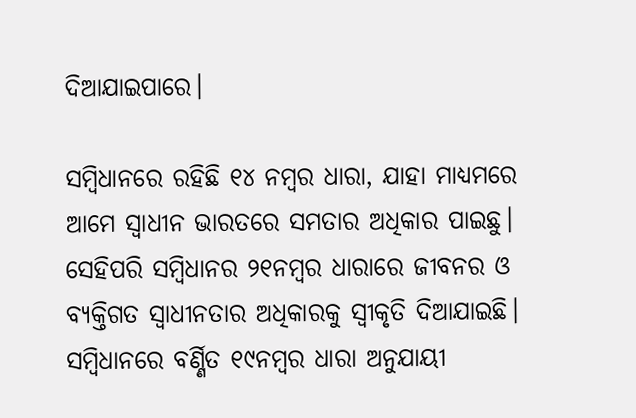ଦିଆଯାଇପାରେ।

ସମ୍ବିଧାନରେ ରହିଛି ୧୪ ନମ୍ବର ଧାରା, ଯାହା ମାଧ୍ୟମରେ ଆମେ ସ୍ୱାଧୀନ ଭାରତରେ ସମତାର ଅଧିକାର ପାଇଛୁ। ସେହିପରି ସମ୍ବିଧାନର ୨୧ନମ୍ବର ଧାରାରେ ଜୀବନର ଓ ବ୍ୟକ୍ତିଗତ ସ୍ୱାଧୀନତାର ଅଧିକାରକୁ ସ୍ୱୀକୃତି ଦିଆଯାଇଛି। ସମ୍ବିଧାନରେ ବର୍ଣ୍ଣିତ ୧୯ନମ୍ବର ଧାରା ଅନୁଯାୟୀ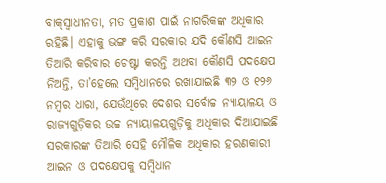ବାକ୍‌‌ସ୍ୱାଧୀନତା, ମତ ପ୍ରକାଶ ପାଇଁ ନାଗରିକଙ୍କ ଅଧିକାର ରହିଛି। ଏହାକୁ ଭଙ୍ଗ କରି ସରକାର ଯଦି କୌଣସି ଆଇନ ତିଆରି କରିବାର ଚେଷ୍ଟା କରନ୍ତି ଅଥବା କୌଣସି ପଦକ୍ଷେପ ନିଅନ୍ତି, ତା’ହେଲେ ସମ୍ବିଧାନରେ ରଖାଯାଇଛି ୩୨ ଓ ୧୨୬ ନମ୍ବର ଧାରା, ଯେଉଁଥିରେ ଦେଶର ସର୍ବୋଚ୍ଚ ନ୍ୟାୟାଳୟ ଓ ରାଜ୍ୟଗୁଡ଼ିକର ଉଚ୍ଚ ନ୍ୟାୟାଳୟଗୁଡ଼ିକୁ ଅଧିକାର ଦିଆଯାଇଛି ସରକାରଙ୍କ ତିଆରି ସେହି ମୌଳିକ ଅଧିକାର ହରଣକାରୀ ଆଇନ ଓ ପଦକ୍ଷେପକୁ ସମ୍ବିଧାନ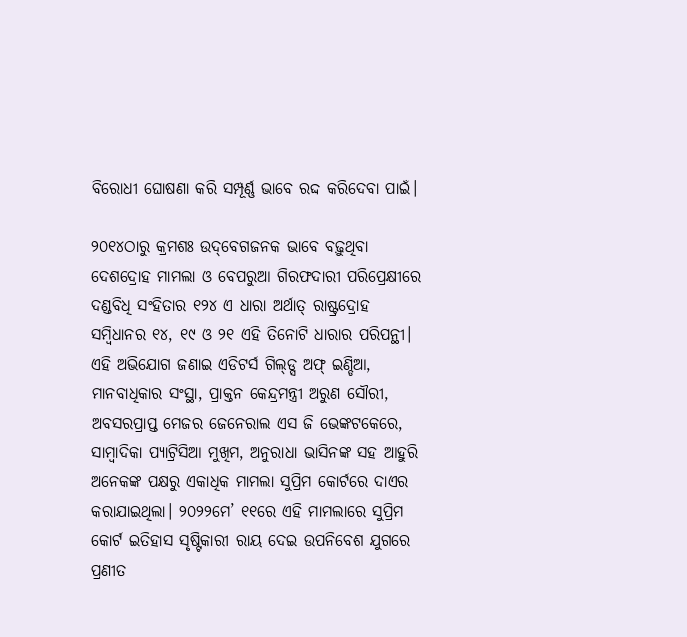ବିରୋଧୀ ଘୋଷଣା କରି ସମ୍ପୂର୍ଣ୍ଣ ଭାବେ ରଦ୍ଦ କରିଦେବା ପାଇଁ।

୨୦୧୪ଠାରୁ କ୍ରମଶଃ ଉଦ୍‌‌ବେଗଜନକ ଭାବେ ବଢ଼ୁଥିବା ଦେଶଦ୍ରୋହ ମାମଲା ଓ ବେପରୁଆ ଗିରଫଦାରୀ ପରିପ୍ରେକ୍ଷୀରେ ଦଣ୍ଡବିଧି ସଂହିତାର ୧୨୪ ଏ ଧାରା ଅର୍ଥାତ୍‌‌ ରାଷ୍ଟ୍ରଦ୍ରୋହ ସମ୍ବିଧାନର ୧୪, ୧୯ ଓ ୨୧ ଏହି ତିନୋଟି ଧାରାର ପରିପନ୍ଥୀ। ଏହି ଅଭିଯୋଗ ଜଣାଇ ଏଡିଟର୍ସ ଗିଲ୍‌‌ଡ୍ସ ଅଫ୍‌‌ ଇଣ୍ଡିଆ, ମାନବାଧିକାର ସଂସ୍ଥା, ପ୍ରାକ୍ତନ କେନ୍ଦ୍ରମନ୍ତ୍ରୀ ଅରୁଣ ସୌରୀ, ଅବସରପ୍ରାପ୍ତ ମେଜର ଜେନେରାଲ ଏସ ଜି ଭେଙ୍କଟକେରେ, ସାମ୍ବାଦିକା ପ୍ୟାଟ୍ରିସିଆ ମୁଖିମ, ଅନୁରାଧା ଭାସିନଙ୍କ ସହ ଆହୁରି ଅନେକଙ୍କ ପକ୍ଷରୁ ଏକାଧିକ ମାମଲା ସୁପ୍ରିମ କୋର୍ଟରେ ଦାଏର କରାଯାଇଥିଲା। ୨୦୨୨ମେ’ ୧୧ରେ ଏହି ମାମଲାରେ ସୁପ୍ରିମ କୋର୍ଟ ଇତିହାସ ସୃଷ୍ଟିକାରୀ ରାୟ ଦେଇ ଉପନିବେଶ ଯୁଗରେ ପ୍ରଣୀତ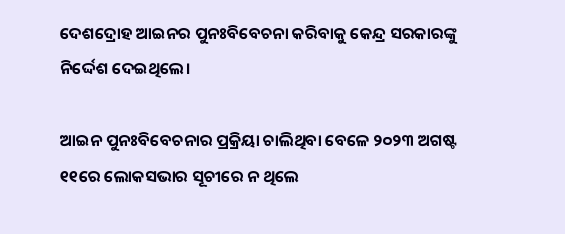ଦେଶଦ୍ରୋହ ଆଇନର ପୁନଃବିବେଚନା କରିବାକୁ କେନ୍ଦ୍ର ସରକାରଙ୍କୁ ନିର୍ଦ୍ଦେଶ ଦେଇଥିଲେ।

ଆଇନ ପୁନଃବିବେଚନାର ପ୍ରକ୍ରିୟା ଚାଲିଥିବା ବେଳେ ୨୦୨୩ ଅଗଷ୍ଟ ୧୧ରେ ଲୋକସଭାର ସୂଚୀରେ ନ ଥିଲେ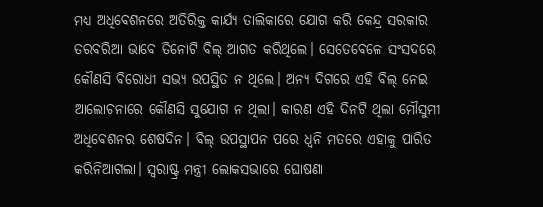ମଧ୍ୟ ଅଧିବେଶନରେ ଅତିରିକ୍ତ କାର୍ଯ୍ୟ ତାଲିକାରେ ଯୋଗ କରି କେନ୍ଦ୍ର ସରକାର ତରବରିଆ ଭାବେ ତିନୋଟି ବିଲ୍‌‌ ଆଗତ କରିଥିଲେ। ସେତେବେଳେ ସଂସଦରେ କୌଣସି ବିରୋଧୀ ସଭ୍ୟ ଉପସ୍ଥିତ ନ ଥିଲେ। ଅନ୍ୟ ଦିଗରେ ଏହି ବିଲ୍‌‌ ନେଇ ଆଲୋଚନାରେ କୌଣସି ସୁଯୋଗ ନ ଥିଲା। କାରଣ ଏହି ଦିନଟି ଥିଲା ମୌସୁମୀ ଅଧିବେଶନର ଶେଷଦିନ। ବିଲ୍‌‌ ଉପସ୍ଥାପନ ପରେ ଧ୍ୱନି ମତରେ ଏହାକୁ ପାରିତ କରିନିଆଗଲା। ସ୍ୱରାଷ୍ଟ୍ର ମନ୍ତ୍ରୀ ଲୋକସଭାରେ ଘୋଷଣା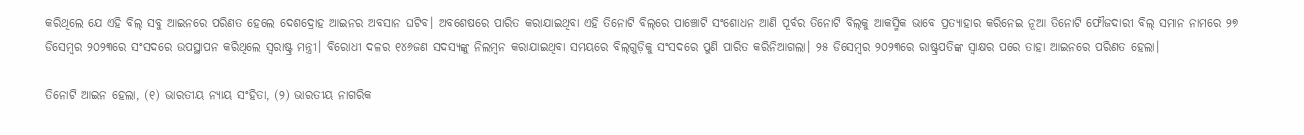କରିଥିଲେ ଯେ ଏହି ବିଲ୍‌‌ ସବୁ ଆଇନରେ ପରିଣତ ହେଲେ ଦେଶଦ୍ରୋହ ଆଇନର ଅବସାନ ଘଟିବ। ଅବଶେଷରେ ପାରିତ କରାଯାଇଥିବା ଏହି ତିନୋଟି ବିଲ୍‌‌ରେ ପାଞ୍ଚୋଟି ସଂଶୋଧନ ଆଣି ପୂର୍ବର ତିନୋଟି ବିଲ୍‌‌କୁ ଆକସ୍ମିକ ଭାବେ ପ୍ରତ୍ୟାହାର କରିନେଇ ନୂଆ ତିନୋଟି ଫୌଜଦାରୀ ବିଲ୍‌‌ ସମାନ ନାମରେ ୨୭ ଡିସେମ୍ବର ୨୦୨୩ରେ ସଂସଦରେ ଉପସ୍ଥାପନ କରିଥିଲେ ସ୍ୱରାଷ୍ଟ୍ର ମନ୍ତ୍ରୀ। ବିରୋଧୀ ଦଳର ୧୪୬ଜଣ ସଦସ୍ୟଙ୍କୁ ନିଲମ୍ବନ କରାଯାଇଥିବା ସମୟରେ ବିଲ୍‌‌ଗୁଡ଼ିକୁ ସଂସଦରେ ପୁଣି ପାରିତ କରିନିଆଗଲା। ୨୫ ଡିସେମ୍ବର ୨୦୨୩ରେ ରାଷ୍ଟ୍ରପତିଙ୍କ ସ୍ୱାକ୍ଷର ପରେ ତାହା ଆଇନରେ ପରିଣତ ହେଲା।

ତିନୋଟି ଆଇନ ହେଲା, (୧) ଭାରତୀୟ ନ୍ୟାୟ ସଂହିତା, (୨) ଭାରତୀୟ ନାଗରିକ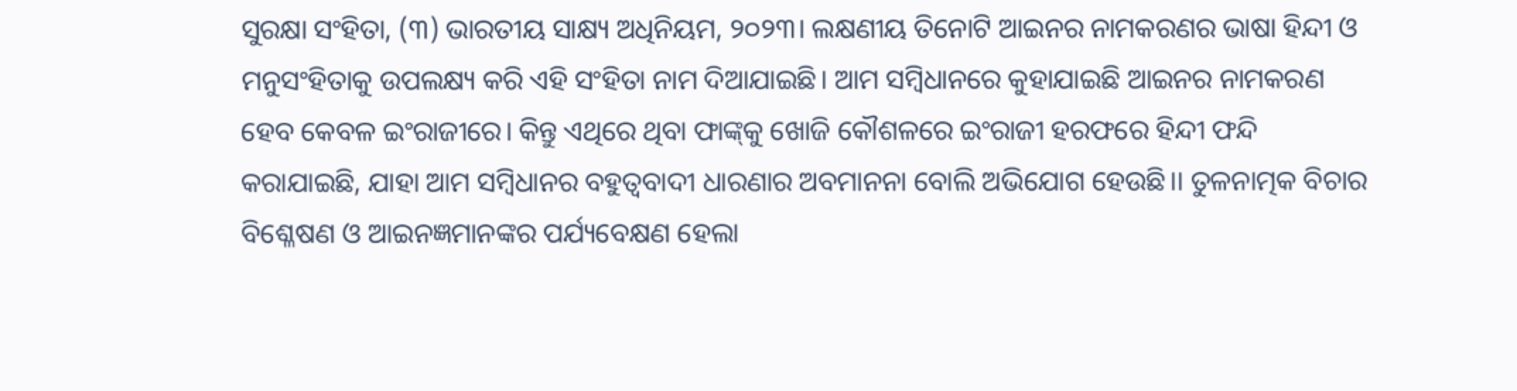ସୁରକ୍ଷା ସଂହିତା, (୩) ଭାରତୀୟ ସାକ୍ଷ୍ୟ ଅଧିନିୟମ, ୨୦୨୩। ଲକ୍ଷଣୀୟ ତିନୋଟି ଆଇନର ନାମକରଣର ଭାଷା ହିନ୍ଦୀ ଓ ମନୁସଂହିତାକୁ ଉପଲକ୍ଷ୍ୟ କରି ଏହି ସଂହିତା ନାମ ଦିଆଯାଇଛି। ଆମ ସମ୍ବିଧାନରେ କୁହାଯାଇଛି ଆଇନର ନାମକରଣ ହେବ କେବଳ ଇଂରାଜୀରେ। କିନ୍ତୁ ଏଥିରେ ଥିବା ଫାଙ୍କ୍‌‌କୁ ଖୋଜି କୌଶଳରେ ଇଂରାଜୀ ହରଫରେ ହିନ୍ଦୀ ଫନ୍ଦି କରାଯାଇଛି, ଯାହା ଆମ ସମ୍ବିଧାନର ବହୁତ୍ୱବାଦୀ ଧାରଣାର ଅବମାନନା ବୋଲି ଅଭିଯୋଗ ହେଉଛି।। ତୁଳନାତ୍ମକ ବିଚାର ବିଶ୍ଳେଷଣ ଓ ଆଇନଜ୍ଞମାନଙ୍କର ପର୍ଯ୍ୟବେକ୍ଷଣ ହେଲା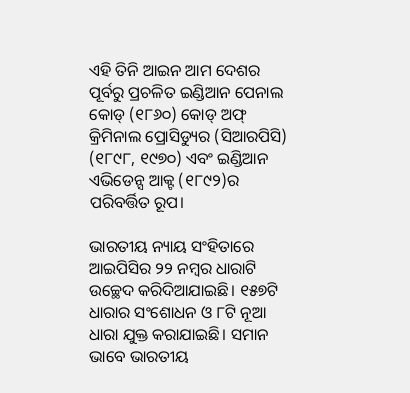ଏହି ତିନି ଆଇନ ଆମ ଦେଶର ପୂର୍ବରୁ ପ୍ରଚଳିତ ଇଣ୍ଡିଆନ ପେନାଲ କୋଡ୍‌‌ (୧୮୬୦) କୋଡ୍‌‌ ଅଫ୍‌‌ କ୍ରିମିନାଲ ପ୍ରୋସିଡ୍ୟୁର (ସିଆରପିସି) (୧୮୯୮, ୧୯୭୦) ଏବଂ ଇଣ୍ଡିଆନ ଏଭିଡେନ୍ସ ଆକ୍ଟ (୧୮୯୨)ର ପରିବର୍ତ୍ତିତ ରୂପ।

ଭାରତୀୟ ନ୍ୟାୟ ସଂହିତାରେ ଆଇପିସିର ୨୨ ନମ୍ବର ଧାରାଟି ଉଚ୍ଛେଦ କରିଦିଆଯାଇଛି। ୧୫୭ଟି ଧାରାର ସଂଶୋଧନ ଓ ୮ଟି ନୂଆ ଧାରା ଯୁକ୍ତ କରାଯାଇଛି। ସମାନ ଭାବେ ଭାରତୀୟ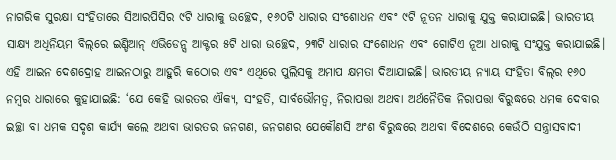ନାଗରିକ ସୁରକ୍ଷା ସଂହିତାରେ ସିଆରପିସିର ୯ଟି ଧାରାକୁ ଉଚ୍ଛେଦ, ୧୬୦ଟି ଧାରାର ସଂଶୋଧନ ଏବଂ ୯ଟି ନୂତନ ଧାରାକୁ ଯୁକ୍ତ କରାଯାଇଛି। ଭାରତୀୟ ସାକ୍ଷ୍ୟ ଅଧିନିୟମ ବିଲ୍‌‌ରେ ଇଣ୍ଡିଆନ୍‌‌ ଏଭିଡେନ୍ସ ଆକ୍ଟର ୫ଟି ଧାରା ଉଚ୍ଛେଦ, ୨୩ଟି ଧାରାର ସଂଶୋଧନ ଏବଂ ଗୋଟିଏ ନୂଆ ଧାରାକୁ ସଂଯୁକ୍ତ କରାଯାଇଛି। ଏହି ଆଇନ ଦେଶଦ୍ରୋହ ଆଇନଠାରୁ ଆହୁରି କଠୋର ଏବଂ ଏଥିରେ ପୁଲିସକୁ ଅମାପ କ୍ଷମତା ଦିଆଯାଇଛି। ଭାରତୀୟ ନ୍ୟାୟ ସଂହିତା ବିଲ୍‌‌ର ୧୬୦ ନମ୍ବର ଧାରାରେ କୁହାଯାଇଛି: ‘ଯେ କେହି ଭାରତର ଐକ୍ୟ, ସଂହତି, ସାର୍ବଭୌମତ୍ୱ, ନିରାପତ୍ତା ଅଥବା ଅର୍ଥନୈତିକ ନିରାପତ୍ତା ବିରୁଦ୍ଧରେ ଧମକ ଦେବାର ଇଚ୍ଛା ବା ଧମକ ସଦୃଶ କାର୍ଯ୍ୟ କଲେ ଅଥବା ଭାରତର ଜନଗଣ, ଜନଗଣର ଯେକୌଣସି ଅଂଶ ବିରୁଦ୍ଧରେ ଅଥବା ବିଦେଶରେ କେଉଁଠି ସନ୍ତ୍ରାସବାଦୀ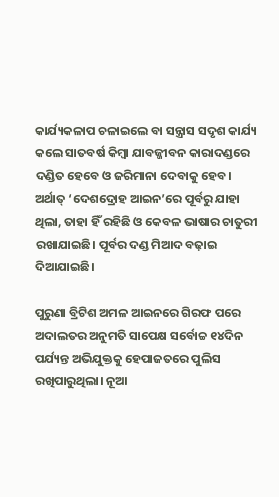କାର୍ଯ୍ୟକଳାପ ଚଳାଇଲେ ବା ସନ୍ତ୍ରାସ ସଦୃଶ କାର୍ଯ୍ୟ କଲେ ସାତବର୍ଷ କିମ୍ବା ଯାବଜ୍ଜୀବନ କାରାଦଣ୍ଡରେ ଦଣ୍ଡିତ ହେବେ ଓ ଜରିମାନା ଦେବାକୁ ହେବ। ଅର୍ଥାତ୍‌‌ ‘ଦେଶଦ୍ରୋହ ଆଇନ’ରେ ପୂର୍ବରୁ ଯାହା ଥିଲା, ତାହା ହିଁ ରହିଛି ଓ କେବଳ ଭାଷାର ଚାତୁରୀ ରଖାଯାଇଛି। ପୂର୍ବର ଦଣ୍ଡ ମିଆଦ ବଢ଼ାଇ ଦିଆଯାଇଛି।

ପୁରୁଣା ବ୍ରିଟିଶ ଅମଳ ଆଇନରେ ଗିରଫ ପରେ ଅଦାଲତର ଅନୁମତି ସାପେକ୍ଷ ସର୍ବୋଚ୍ଚ ୧୪ଦିନ ପର୍ଯ୍ୟନ୍ତ ଅଭିଯୁକ୍ତକୁ ହେପାଜତରେ ପୁଲିସ ରଖିପାରୁଥିଲା। ନୂଆ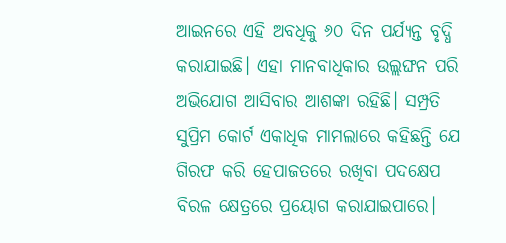ଆଇନରେ ଏହି ଅବଧିକୁ ୬୦ ଦିନ ପର୍ଯ୍ୟନ୍ତ ବୃଦ୍ଧି କରାଯାଇଛି। ଏହା ମାନବାଧିକାର ଉଲ୍ଲଙ୍ଘନ ପରି ଅଭିଯୋଗ ଆସିବାର ଆଶଙ୍କା ରହିଛି। ସମ୍ପ୍ରତି ସୁପ୍ରିମ କୋର୍ଟ ଏକାଧିକ ମାମଲାରେ କହିଛନ୍ତି ଯେ ଗିରଫ କରି ହେପାଜତରେ ରଖିବା ପଦକ୍ଷେପ ବିରଳ କ୍ଷେତ୍ରରେ ପ୍ରୟୋଗ କରାଯାଇପାରେ।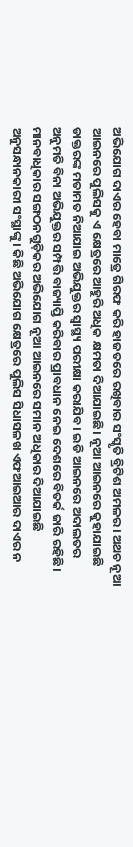ଅଭିଯୋଗ ଦାଏର ହେବା ମାତ୍ରେ ଗିରଫ କରି ହାଜତରେ ରଖିବାର ସଂସ୍କୃତି ବ୍ରିଟିଶ ଅମଳର। ଅଥଚ ନୂଆ ଆଇନରେ ପୁଲିସକୁ ଏ କ୍ଷେତ୍ରରେ ଆହୁରି ଅଧିକ କ୍ଷମତା ଦିଆଯାଇଛି। ନୂଆ ଆଇନରେ କୁହାଯାଇଛି ଡାକ୍ତରଙ୍କ ମତାମତ ନିଆଯାଇ ଅଭିଯୁକ୍ତର ସ୍ୱାସ୍ଥ୍ୟ ପରୀକ୍ଷା କରାଯିବ। ଇଡି ଆଇନରେ ଅଦାଲତର ଅନୁମତି ବିନା ଅଭିଯୁକ୍ତର ସମ୍ପତ୍ତି ବାଜ୍ୟାପ୍ତି କରିବାର ପ୍ରାବଧାନ ନେଇ ଦେଶରେ ବିତର୍କ ଜାରି ରହିଛି। ମାନବାଧିକାର ସଙ୍ଗଠନଗୁଡ଼ିକର ଅଭିଯୋଗ ନୂଆ ଆଇନରେ ସମାନ ଅଧିକାର ଦିଆଯାଇଛି ଅନୁସନ୍ଧାନକାରୀ ସଂସ୍ଥାଙ୍କୁ। କିଛି ଅଭିଯୋଗ କ୍ଷେତ୍ରରେ ପୁଲିସ ସିଧାସଳଖ ଏଫଆଇଆର ଦାଏର ନ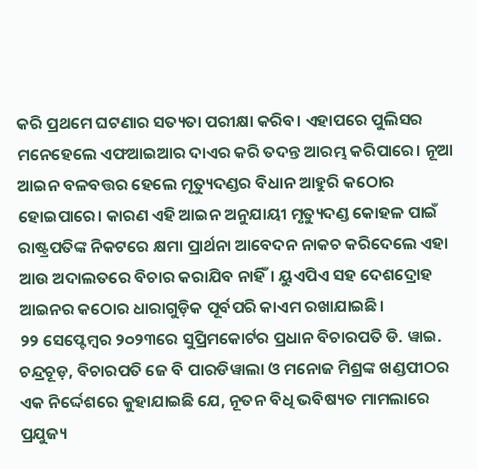କରି ପ୍ରଥମେ ଘଟଣାର ସତ୍ୟତା ପରୀକ୍ଷା କରିବ। ଏହାପରେ ପୁଲିସର ମନେହେଲେ ଏଫଆଇଆର ଦାଏର କରି ତଦନ୍ତ ଆରମ୍ଭ କରିପାରେ। ନୂଆ ଆଇନ ବଳବତ୍ତର ହେଲେ ମୃତ୍ୟୁଦଣ୍ଡର ବିଧାନ ଆହୁରି କଠୋର ହୋଇପାରେ। କାରଣ ଏହି ଆଇନ ଅନୁଯାୟୀ ମୃତ୍ୟୁଦଣ୍ଡ କୋହଳ ପାଇଁ ରାଷ୍ଟ୍ରପତିଙ୍କ ନିକଟରେ କ୍ଷମା ପ୍ରାର୍ଥନା ଆବେଦନ ନାକଚ କରିଦେଲେ ଏହା ଆଉ ଅଦାଲତରେ ବିଚାର କରାଯିବ ନାହିଁ। ୟୁଏପିଏ ସହ ଦେଶଦ୍ରୋହ ଆଇନର କଠୋର ଧାରାଗୁଡ଼ିକ ପୂର୍ବପରି କାଏମ ରଖାଯାଇଛି।
୨୨ ସେପ୍ଟେମ୍ବର ୨୦୨୩ରେ ସୁପ୍ରିମକୋର୍ଟର ପ୍ରଧାନ ବିଚାରପତି ଡି. ୱାଇ. ଚନ୍ଦ୍ରଚୂଡ଼, ବିଚାରପତି ଜେ ବି ପାରଡିୱାଲା ଓ ମନୋଜ ମିଶ୍ରଙ୍କ ଖଣ୍ଡପୀଠର ଏକ ନିର୍ଦ୍ଦେଶରେ କୁହାଯାଇଛି ଯେ, ନୂତନ ବିଧି ଭବିଷ୍ୟତ ମାମଲାରେ ପ୍ରଯୁଜ୍ୟ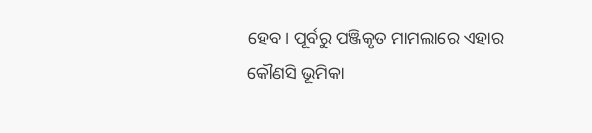ହେବ। ପୂର୍ବରୁ ପଞ୍ଜିକୃତ ମାମଲାରେ ଏହାର କୌଣସି ଭୂମିକା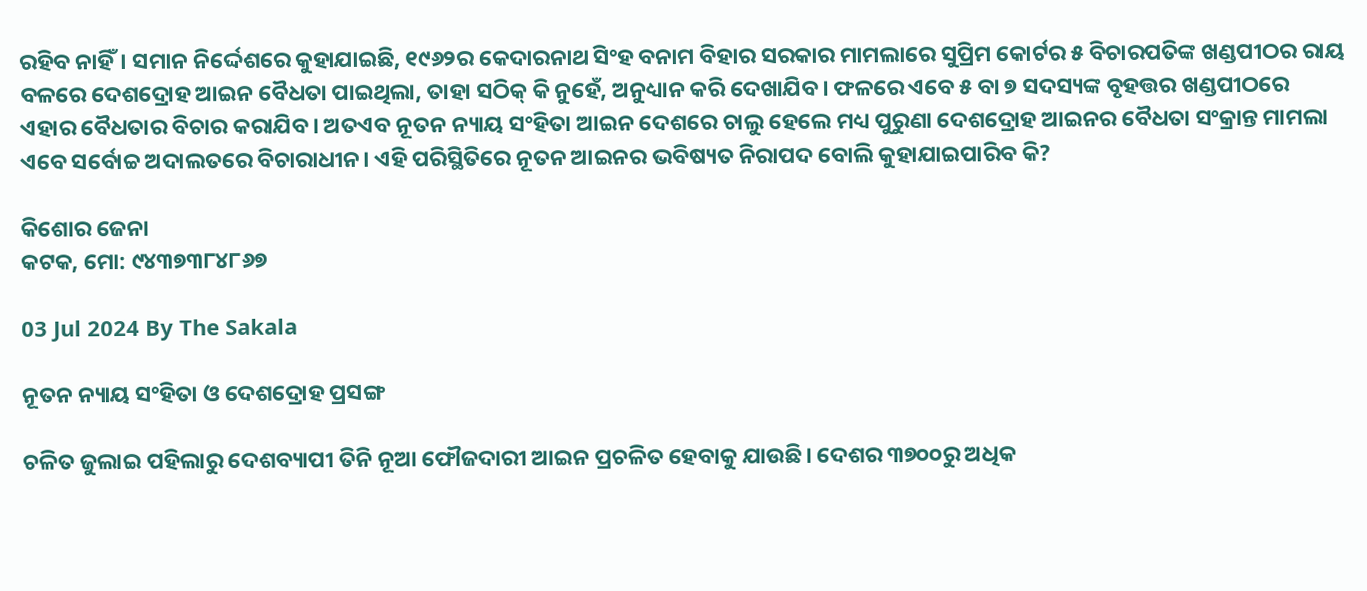ରହିବ ନାହିଁ। ସମାନ ନିର୍ଦ୍ଦେଶରେ କୁହାଯାଇଛି, ୧୯୬୨ର କେଦାରନାଥ ସିଂହ ବନାମ ବିହାର ସରକାର ମାମଲାରେ ସୁପ୍ରିମ କୋର୍ଟର ୫ ବିଚାରପତିଙ୍କ ଖଣ୍ଡପୀଠର ରାୟ ବଳରେ ଦେଶଦ୍ରୋହ ଆଇନ ବୈଧତା ପାଇଥିଲା, ତାହା ସଠିକ୍‌‌ କି ନୁହେଁ, ଅନୁଧ୍ୟାନ କରି ଦେଖାଯିବ। ଫଳରେ ଏବେ ୫ ବା ୭ ସଦସ୍ୟଙ୍କ ବୃହତ୍ତର ଖଣ୍ଡପୀଠରେ ଏହାର ବୈଧତାର ବିଚାର କରାଯିବ। ଅତଏବ ନୂତନ ନ୍ୟାୟ ସଂହିତା ଆଇନ ଦେଶରେ ଚାଲୁ ହେଲେ ମଧ୍ୟ ପୁରୁଣା ଦେଶଦ୍ରୋହ ଆଇନର ବୈଧତା ସଂକ୍ରାନ୍ତ ମାମଲା ଏବେ ସର୍ବୋଚ୍ଚ ଅଦାଲତରେ ବିଚାରାଧୀନ। ଏହି ପରିସ୍ଥିତିରେ ନୂତନ ଆଇନର ଭବିଷ୍ୟତ ନିରାପଦ ବୋଲି କୁହାଯାଇପାରିବ କି?

କିଶୋର ଜେନା
କଟକ, ମୋ: ୯୪୩୭୩୮୪୮୬୭

03 Jul 2024 By The Sakala

ନୂତନ ନ୍ୟାୟ ସଂହିତା ଓ ଦେଶଦ୍ରୋହ ପ୍ରସଙ୍ଗ

ଚଳିତ ଜୁଲାଇ ପହିଲାରୁ ଦେଶବ୍ୟାପୀ ତିନି ନୂଆ ଫୌଜଦାରୀ ଆଇନ ପ୍ରଚଳିତ ହେବାକୁ ଯାଉଛି। ଦେଶର ୩୭୦୦ରୁ ଅଧିକ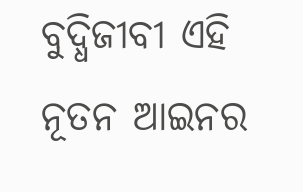ବୁଦ୍ଧିଜୀବୀ ଏହି ନୂତନ ଆଇନର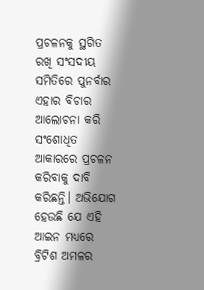ପ୍ରଚଳନକୁ ସ୍ଥଗିତ ରଖି ସଂସଦୀୟ ସମିତିରେ ପୁନର୍ବାର ଏହାର ବିଚାର ଆଲୋଚନା କରି ସଂଶୋଧିତ ଆକାରରେ ପ୍ରଚଳନ କରିବାକୁ ଦାବି କରିଛନ୍ତି। ଅଭିଯୋଗ ହେଉଛି ଯେ ଏହି ଆଇନ ମଧ୍ୟରେ ବ୍ରିଟିଶ ଅମଳର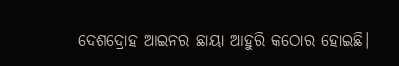ଦେଶଦ୍ରୋହ ଆଇନର ଛାୟା ଆହୁରି କଠୋର ହୋଇଛି।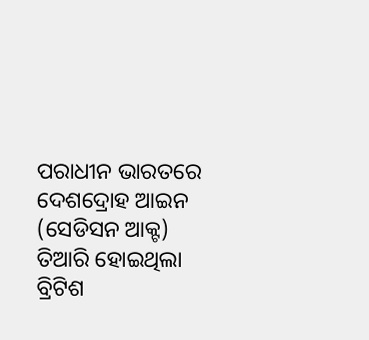ପରାଧୀନ ଭାରତରେ ଦେଶଦ୍ରୋହ ଆଇନ (ସେଡିସନ ଆକ୍ଟ) ତିଆରି ହୋଇଥିଲା ବ୍ରିଟିଶ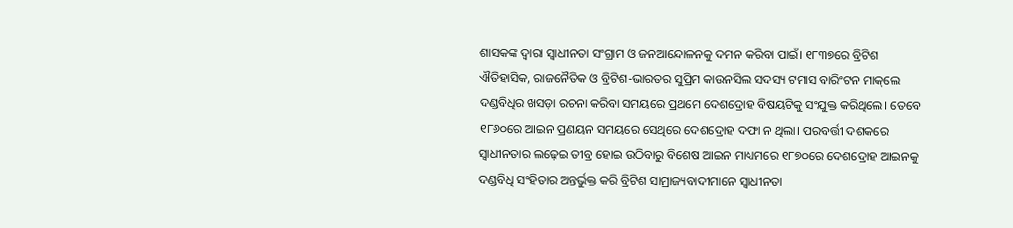ଶାସକଙ୍କ ଦ୍ୱାରା ସ୍ୱାଧୀନତା ସଂଗ୍ରାମ ଓ ଜନଆନ୍ଦୋଳନକୁ ଦମନ କରିବା ପାଇଁ। ୧୮୩୭ରେ ବ୍ରିଟିଶ ଐତିହାସିକ, ରାଜନୈତିକ ଓ ବ୍ରିଟିଶ-ଭାରତର ସୁପ୍ରିମ କାଉନସିଲ ସଦସ୍ୟ ଟମାସ ବାରିଂଟନ ମାକ୍‌‌ଲେ ଦଣ୍ଡବିଧିର ଖସଡ଼ା ରଚନା କରିବା ସମୟରେ ପ୍ରଥମେ ଦେଶଦ୍ରୋହ ବିଷୟଟିକୁ ସଂଯୁକ୍ତ କରିଥିଲେ। ତେବେ ୧୮୬୦ରେ ଆଇନ ପ୍ରଣୟନ ସମୟରେ ସେଥିରେ ଦେଶଦ୍ରୋହ ଦଫା ନ ଥିଲା। ପରବର୍ତ୍ତୀ ଦଶକରେ ସ୍ୱାଧୀନତାର ଲଢ଼େଇ ତୀବ୍ର ହୋଇ ଉଠିବାରୁ ବିଶେଷ ଆଇନ ମାଧ୍ୟମରେ ୧୮୭୦ରେ ଦେଶଦ୍ରୋହ ଆଇନକୁ ଦଣ୍ଡବିଧି ସଂହିତାର ଅନ୍ତର୍ଭୁକ୍ତ କରି ବ୍ରିଟିଶ ସାମ୍ରାଜ୍ୟବାଦୀମାନେ ସ୍ୱାଧୀନତା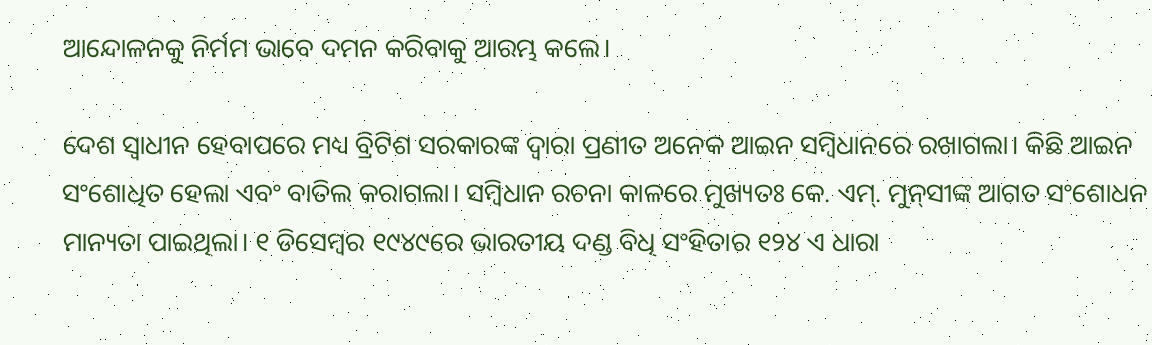ଆନ୍ଦୋଳନକୁ ନିର୍ମମ ଭାବେ ଦମନ କରିବାକୁ ଆରମ୍ଭ କଲେ।

ଦେଶ ସ୍ୱାଧୀନ ହେବାପରେ ମଧ୍ୟ ବ୍ରିଟିଶ ସରକାରଙ୍କ ଦ୍ୱାରା ପ୍ରଣୀତ ଅନେକ ଆଇନ ସମ୍ବିଧାନରେ ରଖାଗଲା। କିଛି ଆଇନ ସଂଶୋଧିତ ହେଲା ଏବଂ ବାତିଲ କରାଗଲା। ସମ୍ବିଧାନ ରଚନା କାଳରେ ମୁଖ୍ୟତଃ କେ. ଏମ୍‌‌. ମୁନ୍‌‌ସୀଙ୍କ ଆଗତ ସଂଶୋଧନ ମାନ୍ୟତା ପାଇଥିଲା। ୧ ଡିସେମ୍ବର ୧୯୪୯ରେ ଭାରତୀୟ ଦଣ୍ଡ ବିଧି ସଂହିତାର ୧୨୪ ଏ ଧାରା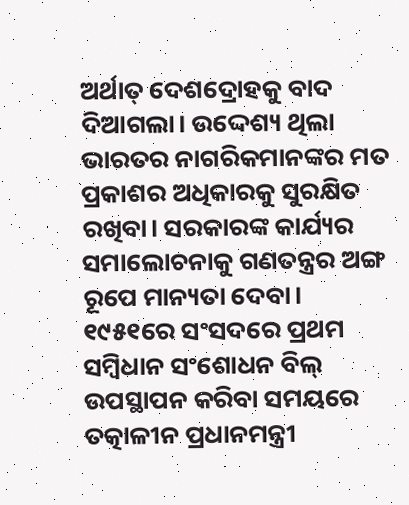ଅର୍ଥାତ୍‌‌ ଦେଶଦ୍ରୋହକୁ ବାଦ ଦିଆଗଲା। ଉଦ୍ଦେଶ୍ୟ ଥିଲା ଭାରତର ନାଗରିକମାନଙ୍କର ମତ ପ୍ରକାଶର ଅଧିକାରକୁ ସୁରକ୍ଷିତ ରଖିବା। ସରକାରଙ୍କ କାର୍ଯ୍ୟର ସମାଲୋଚନାକୁ ଗଣତନ୍ତ୍ରର ଅଙ୍ଗ ରୂପେ ମାନ୍ୟତା ଦେବା। ୧୯୫୧ରେ ସଂସଦରେ ପ୍ରଥମ ସମ୍ବିଧାନ ସଂଶୋଧନ ବିଲ୍‌‌ ଉପସ୍ଥାପନ କରିବା ସମୟରେ ତତ୍କାଳୀନ ପ୍ରଧାନମନ୍ତ୍ରୀ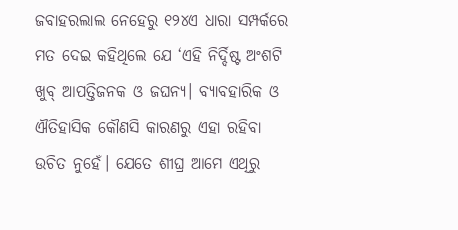ଜବାହରଲାଲ ନେହେରୁ ୧୨୪ଏ ଧାରା ସମ୍ପର୍କରେ ମତ ଦେଇ କହିଥିଲେ ଯେ ‘ଏହି ନିର୍ଦ୍ଦିଷ୍ଟ ଅଂଶଟି ଖୁବ୍‌‌ ଆପତ୍ତିଜନକ ଓ ଜଘନ୍ୟ। ବ୍ୟାବହାରିକ ଓ ଐତିହାସିକ କୌଣସି କାରଣରୁ ଏହା ରହିବା ଉଚିତ ନୁହେଁ। ଯେତେ ଶୀଘ୍ର ଆମେ ଏଥିରୁ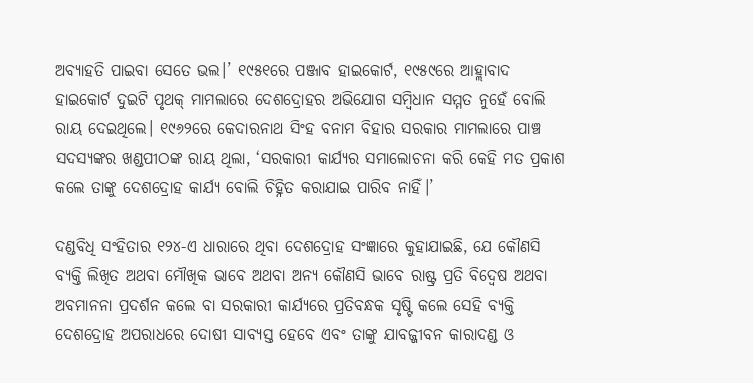ଅବ୍ୟାହତି ପାଇବା ସେତେ ଭଲ।’ ୧୯୫୧ରେ ପଞ୍ଜାବ ହାଇକୋର୍ଟ, ୧୯୫୯ରେ ଆହ୍ଲାବାଦ ହାଇକୋର୍ଟ ଦୁଇଟି ପୃଥକ୍‌‌ ମାମଲାରେ ଦେଶଦ୍ରୋହର ଅଭିଯୋଗ ସମ୍ବିଧାନ ସମ୍ମତ ନୁହେଁ ବୋଲି ରାୟ ଦେଇଥିଲେ। ୧୯୬୨ରେ କେଦାରନାଥ ସିଂହ ବନାମ ବିହାର ସରକାର ମାମଲାରେ ପାଞ୍ଚ ସଦସ୍ୟଙ୍କର ଖଣ୍ଡପୀଠଙ୍କ ରାୟ ଥିଲା, ‘ସରକାରୀ କାର୍ଯ୍ୟର ସମାଲୋଚନା କରି କେହି ମତ ପ୍ରକାଶ କଲେ ତାଙ୍କୁ ଦେଶଦ୍ରୋହ କାର୍ଯ୍ୟ ବୋଲି ଚିହ୍ନିତ କରାଯାଇ ପାରିବ ନାହିଁ।’

ଦଣ୍ଡବିଧି ସଂହିତାର ୧୨୪-ଏ ଧାରାରେ ଥିବା ଦେଶଦ୍ରୋହ ସଂଜ୍ଞାରେ କୁହାଯାଇଛି, ଯେ କୌଣସି ବ୍ୟକ୍ତି ଲିଖିତ ଅଥବା ମୌଖିକ ଭାବେ ଅଥବା ଅନ୍ୟ କୌଣସି ଭାବେ ରାଷ୍ଟ୍ର ପ୍ରତି ବିଦ୍ୱେଷ ଅଥବା ଅବମାନନା ପ୍ରଦର୍ଶନ କଲେ ବା ସରକାରୀ କାର୍ଯ୍ୟରେ ପ୍ରତିବନ୍ଧକ ସୃଷ୍ଟି କଲେ ସେହି ବ୍ୟକ୍ତି ଦେଶଦ୍ରୋହ ଅପରାଧରେ ଦୋଷୀ ସାବ୍ୟସ୍ତ ହେବେ ଏବଂ ତାଙ୍କୁ ଯାବଜ୍ଜୀବନ କାରାଦଣ୍ଡ ଓ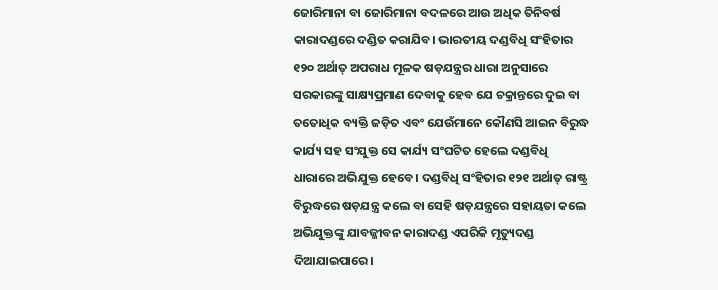ଜୋରିମାନା ବା ଜୋରିମାନା ବଦଳରେ ଆଉ ଅଧିକ ତିନିବର୍ଷ କାରାଦଣ୍ଡରେ ଦଣ୍ଡିତ କରାଯିବ। ଭାରତୀୟ ଦଣ୍ଡବିଧି ସଂହିତାର ୧୨୦ ଅର୍ଥାତ୍‌‌ ଅପରାଧ ମୂଳକ ଷଡ଼ଯନ୍ତ୍ରର ଧାରା ଅନୁସାରେ ସରକାରଙ୍କୁ ସାକ୍ଷ୍ୟପ୍ରମାଣ ଦେବାକୁ ହେବ ଯେ ଚକ୍ରାନ୍ତରେ ଦୁଇ ବା ତତୋଧିକ ବ୍ୟକ୍ତି ଜଡ଼ିତ ଏବଂ ଯେଉଁମାନେ କୌଣସି ଆଇନ ବିରୁଦ୍ଧ କାର୍ଯ୍ୟ ସହ ସଂଯୁକ୍ତ ସେ କାର୍ଯ୍ୟ ସଂଘଟିତ ହେଲେ ଦଣ୍ଡବିଧି ଧାରାରେ ଅଭିଯୁକ୍ତ ହେବେ। ଦଣ୍ଡବିଧି ସଂହିତାର ୧୨୧ ଅର୍ଥାତ୍‌‌ ରାଷ୍ଟ୍ର ବିରୁଦ୍ଧରେ ଷଡ଼ଯନ୍ତ୍ର କଲେ ବା ସେହି ଷଡ଼ଯନ୍ତ୍ରରେ ସହାୟତା କଲେ ଅଭିଯୁକ୍ତଙ୍କୁ ଯାବଜ୍ଜୀବନ କାରାଦଣ୍ଡ ଏପରିକି ମୃତ୍ୟୁଦଣ୍ଡ ଦିଆଯାଇପାରେ।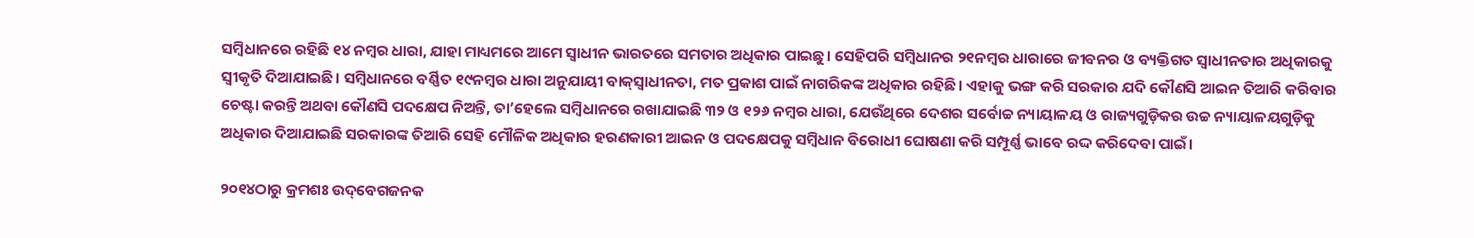ସମ୍ବିଧାନରେ ରହିଛି ୧୪ ନମ୍ବର ଧାରା, ଯାହା ମାଧ୍ୟମରେ ଆମେ ସ୍ୱାଧୀନ ଭାରତରେ ସମତାର ଅଧିକାର ପାଇଛୁ। ସେହିପରି ସମ୍ବିଧାନର ୨୧ନମ୍ବର ଧାରାରେ ଜୀବନର ଓ ବ୍ୟକ୍ତିଗତ ସ୍ୱାଧୀନତାର ଅଧିକାରକୁ ସ୍ୱୀକୃତି ଦିଆଯାଇଛି। ସମ୍ବିଧାନରେ ବର୍ଣ୍ଣିତ ୧୯ନମ୍ବର ଧାରା ଅନୁଯାୟୀ ବାକ୍‌‌ସ୍ୱାଧୀନତା, ମତ ପ୍ରକାଶ ପାଇଁ ନାଗରିକଙ୍କ ଅଧିକାର ରହିଛି। ଏହାକୁ ଭଙ୍ଗ କରି ସରକାର ଯଦି କୌଣସି ଆଇନ ତିଆରି କରିବାର ଚେଷ୍ଟା କରନ୍ତି ଅଥବା କୌଣସି ପଦକ୍ଷେପ ନିଅନ୍ତି, ତା’ହେଲେ ସମ୍ବିଧାନରେ ରଖାଯାଇଛି ୩୨ ଓ ୧୨୬ ନମ୍ବର ଧାରା, ଯେଉଁଥିରେ ଦେଶର ସର୍ବୋଚ୍ଚ ନ୍ୟାୟାଳୟ ଓ ରାଜ୍ୟଗୁଡ଼ିକର ଉଚ୍ଚ ନ୍ୟାୟାଳୟଗୁଡ଼ିକୁ ଅଧିକାର ଦିଆଯାଇଛି ସରକାରଙ୍କ ତିଆରି ସେହି ମୌଳିକ ଅଧିକାର ହରଣକାରୀ ଆଇନ ଓ ପଦକ୍ଷେପକୁ ସମ୍ବିଧାନ ବିରୋଧୀ ଘୋଷଣା କରି ସମ୍ପୂର୍ଣ୍ଣ ଭାବେ ରଦ୍ଦ କରିଦେବା ପାଇଁ।

୨୦୧୪ଠାରୁ କ୍ରମଶଃ ଉଦ୍‌‌ବେଗଜନକ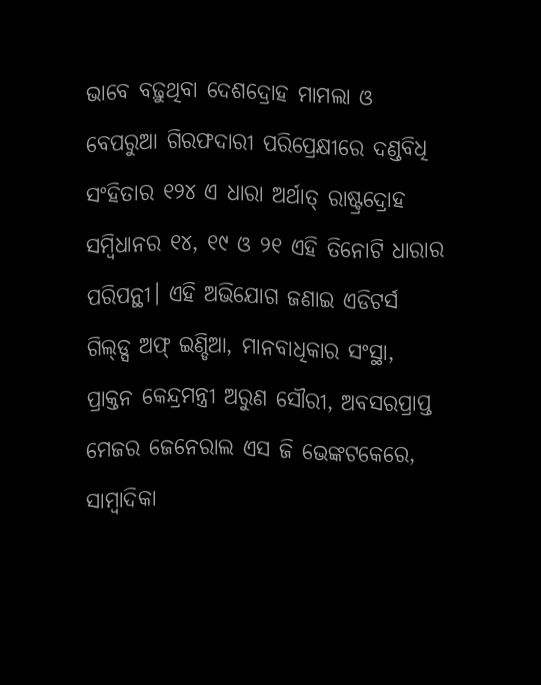ଭାବେ ବଢ଼ୁଥିବା ଦେଶଦ୍ରୋହ ମାମଲା ଓ ବେପରୁଆ ଗିରଫଦାରୀ ପରିପ୍ରେକ୍ଷୀରେ ଦଣ୍ଡବିଧି ସଂହିତାର ୧୨୪ ଏ ଧାରା ଅର୍ଥାତ୍‌‌ ରାଷ୍ଟ୍ରଦ୍ରୋହ ସମ୍ବିଧାନର ୧୪, ୧୯ ଓ ୨୧ ଏହି ତିନୋଟି ଧାରାର ପରିପନ୍ଥୀ। ଏହି ଅଭିଯୋଗ ଜଣାଇ ଏଡିଟର୍ସ ଗିଲ୍‌‌ଡ୍ସ ଅଫ୍‌‌ ଇଣ୍ଡିଆ, ମାନବାଧିକାର ସଂସ୍ଥା, ପ୍ରାକ୍ତନ କେନ୍ଦ୍ରମନ୍ତ୍ରୀ ଅରୁଣ ସୌରୀ, ଅବସରପ୍ରାପ୍ତ ମେଜର ଜେନେରାଲ ଏସ ଜି ଭେଙ୍କଟକେରେ, ସାମ୍ବାଦିକା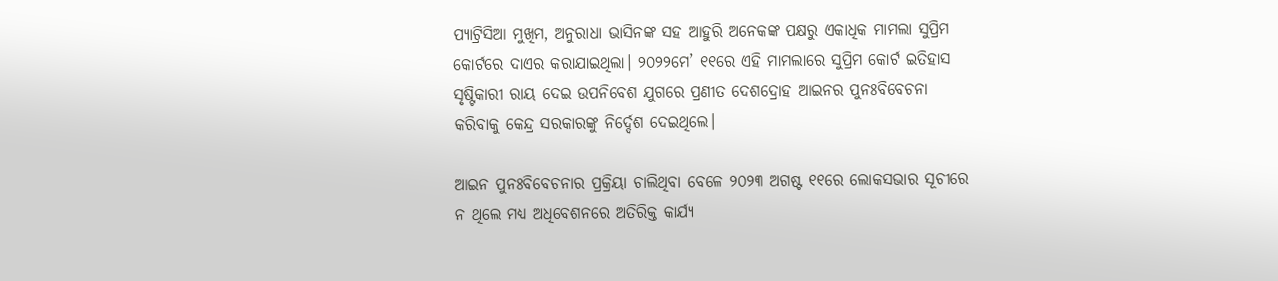ପ୍ୟାଟ୍ରିସିଆ ମୁଖିମ, ଅନୁରାଧା ଭାସିନଙ୍କ ସହ ଆହୁରି ଅନେକଙ୍କ ପକ୍ଷରୁ ଏକାଧିକ ମାମଲା ସୁପ୍ରିମ କୋର୍ଟରେ ଦାଏର କରାଯାଇଥିଲା। ୨୦୨୨ମେ’ ୧୧ରେ ଏହି ମାମଲାରେ ସୁପ୍ରିମ କୋର୍ଟ ଇତିହାସ ସୃଷ୍ଟିକାରୀ ରାୟ ଦେଇ ଉପନିବେଶ ଯୁଗରେ ପ୍ରଣୀତ ଦେଶଦ୍ରୋହ ଆଇନର ପୁନଃବିବେଚନା କରିବାକୁ କେନ୍ଦ୍ର ସରକାରଙ୍କୁ ନିର୍ଦ୍ଦେଶ ଦେଇଥିଲେ।

ଆଇନ ପୁନଃବିବେଚନାର ପ୍ରକ୍ରିୟା ଚାଲିଥିବା ବେଳେ ୨୦୨୩ ଅଗଷ୍ଟ ୧୧ରେ ଲୋକସଭାର ସୂଚୀରେ ନ ଥିଲେ ମଧ୍ୟ ଅଧିବେଶନରେ ଅତିରିକ୍ତ କାର୍ଯ୍ୟ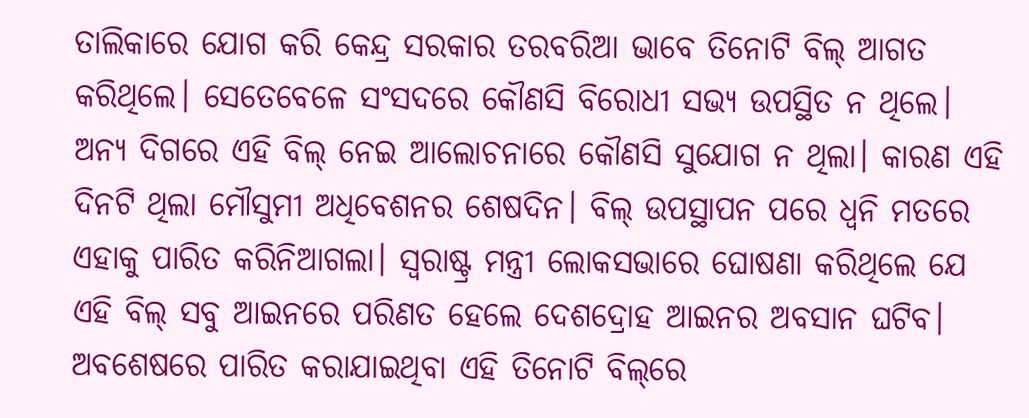ତାଲିକାରେ ଯୋଗ କରି କେନ୍ଦ୍ର ସରକାର ତରବରିଆ ଭାବେ ତିନୋଟି ବିଲ୍‌‌ ଆଗତ କରିଥିଲେ। ସେତେବେଳେ ସଂସଦରେ କୌଣସି ବିରୋଧୀ ସଭ୍ୟ ଉପସ୍ଥିତ ନ ଥିଲେ। ଅନ୍ୟ ଦିଗରେ ଏହି ବିଲ୍‌‌ ନେଇ ଆଲୋଚନାରେ କୌଣସି ସୁଯୋଗ ନ ଥିଲା। କାରଣ ଏହି ଦିନଟି ଥିଲା ମୌସୁମୀ ଅଧିବେଶନର ଶେଷଦିନ। ବିଲ୍‌‌ ଉପସ୍ଥାପନ ପରେ ଧ୍ୱନି ମତରେ ଏହାକୁ ପାରିତ କରିନିଆଗଲା। ସ୍ୱରାଷ୍ଟ୍ର ମନ୍ତ୍ରୀ ଲୋକସଭାରେ ଘୋଷଣା କରିଥିଲେ ଯେ ଏହି ବିଲ୍‌‌ ସବୁ ଆଇନରେ ପରିଣତ ହେଲେ ଦେଶଦ୍ରୋହ ଆଇନର ଅବସାନ ଘଟିବ। ଅବଶେଷରେ ପାରିତ କରାଯାଇଥିବା ଏହି ତିନୋଟି ବିଲ୍‌‌ରେ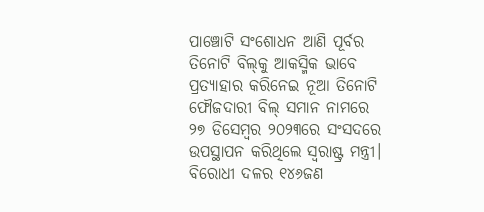ପାଞ୍ଚୋଟି ସଂଶୋଧନ ଆଣି ପୂର୍ବର ତିନୋଟି ବିଲ୍‌‌କୁ ଆକସ୍ମିକ ଭାବେ ପ୍ରତ୍ୟାହାର କରିନେଇ ନୂଆ ତିନୋଟି ଫୌଜଦାରୀ ବିଲ୍‌‌ ସମାନ ନାମରେ ୨୭ ଡିସେମ୍ବର ୨୦୨୩ରେ ସଂସଦରେ ଉପସ୍ଥାପନ କରିଥିଲେ ସ୍ୱରାଷ୍ଟ୍ର ମନ୍ତ୍ରୀ। ବିରୋଧୀ ଦଳର ୧୪୬ଜଣ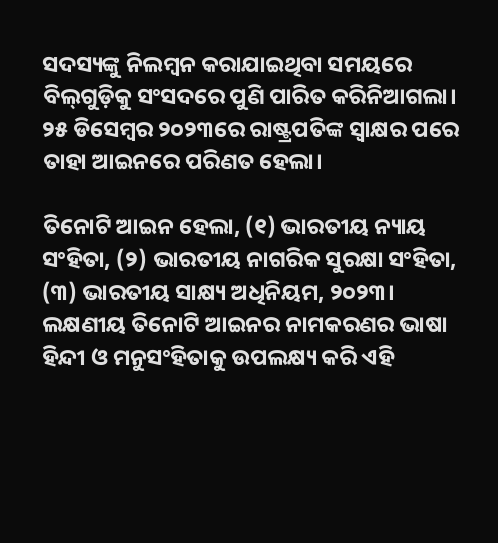ସଦସ୍ୟଙ୍କୁ ନିଲମ୍ବନ କରାଯାଇଥିବା ସମୟରେ ବିଲ୍‌‌ଗୁଡ଼ିକୁ ସଂସଦରେ ପୁଣି ପାରିତ କରିନିଆଗଲା। ୨୫ ଡିସେମ୍ବର ୨୦୨୩ରେ ରାଷ୍ଟ୍ରପତିଙ୍କ ସ୍ୱାକ୍ଷର ପରେ ତାହା ଆଇନରେ ପରିଣତ ହେଲା।

ତିନୋଟି ଆଇନ ହେଲା, (୧) ଭାରତୀୟ ନ୍ୟାୟ ସଂହିତା, (୨) ଭାରତୀୟ ନାଗରିକ ସୁରକ୍ଷା ସଂହିତା, (୩) ଭାରତୀୟ ସାକ୍ଷ୍ୟ ଅଧିନିୟମ, ୨୦୨୩। ଲକ୍ଷଣୀୟ ତିନୋଟି ଆଇନର ନାମକରଣର ଭାଷା ହିନ୍ଦୀ ଓ ମନୁସଂହିତାକୁ ଉପଲକ୍ଷ୍ୟ କରି ଏହି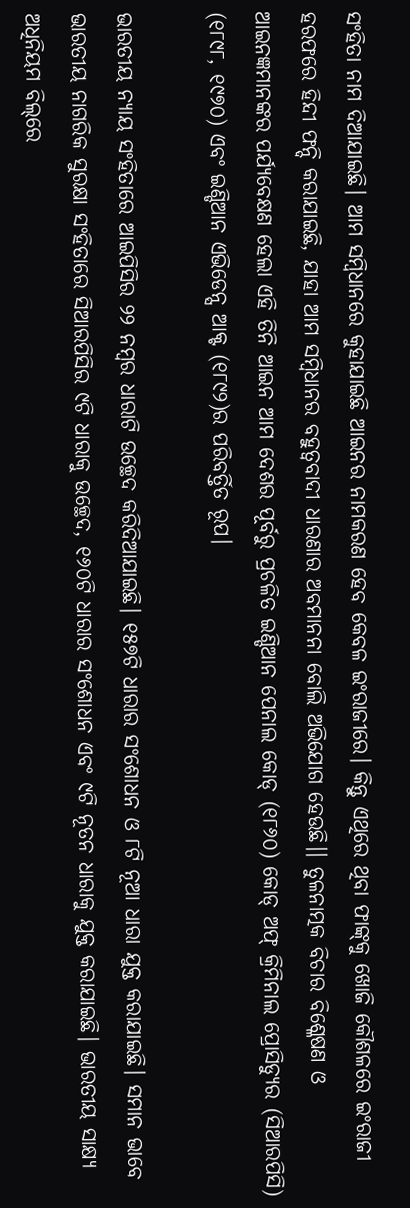ସଂହିତା ନାମ ଦିଆଯାଇଛି। ଆମ ସମ୍ବିଧାନରେ କୁହାଯାଇଛି ଆଇନର ନାମକରଣ ହେବ କେବଳ ଇଂରାଜୀରେ। କିନ୍ତୁ ଏଥିରେ ଥିବା ଫାଙ୍କ୍‌‌କୁ ଖୋଜି କୌଶଳରେ ଇଂରାଜୀ ହରଫରେ ହିନ୍ଦୀ ଫନ୍ଦି କରାଯାଇଛି, ଯାହା ଆମ ସମ୍ବିଧାନର ବହୁତ୍ୱବାଦୀ ଧାରଣାର ଅବମାନନା ବୋଲି ଅଭିଯୋଗ ହେଉଛି।। ତୁଳନାତ୍ମକ ବିଚାର ବିଶ୍ଳେଷଣ ଓ ଆଇନଜ୍ଞମାନଙ୍କର ପର୍ଯ୍ୟବେକ୍ଷଣ ହେଲା ଏହି ତିନି ଆଇନ ଆମ ଦେଶର ପୂର୍ବରୁ ପ୍ରଚଳିତ ଇଣ୍ଡିଆନ ପେନାଲ କୋଡ୍‌‌ (୧୮୬୦) କୋଡ୍‌‌ ଅଫ୍‌‌ କ୍ରିମିନାଲ ପ୍ରୋସିଡ୍ୟୁର (ସିଆରପିସି) (୧୮୯୮, ୧୯୭୦) ଏବଂ ଇଣ୍ଡିଆନ ଏଭିଡେନ୍ସ ଆକ୍ଟ (୧୮୯୨)ର ପରିବର୍ତ୍ତିତ ରୂପ।

ଭାରତୀୟ ନ୍ୟାୟ ସଂହିତାରେ ଆଇପିସିର ୨୨ ନମ୍ବର ଧାରାଟି ଉଚ୍ଛେଦ କରିଦିଆଯାଇଛି। ୧୫୭ଟି ଧାରାର ସଂଶୋଧନ ଓ ୮ଟି ନୂଆ ଧାରା ଯୁକ୍ତ କରାଯାଇଛି। ସମାନ ଭାବେ ଭାରତୀୟ ନାଗରିକ ସୁରକ୍ଷା ସଂହିତାରେ ସିଆରପିସିର ୯ଟି ଧାରାକୁ ଉଚ୍ଛେଦ, ୧୬୦ଟି ଧାରାର ସଂଶୋଧନ ଏବଂ ୯ଟି ନୂତନ ଧାରାକୁ ଯୁକ୍ତ କରାଯାଇଛି। ଭାରତୀୟ ସାକ୍ଷ୍ୟ ଅଧିନିୟମ ବିଲ୍‌‌ରେ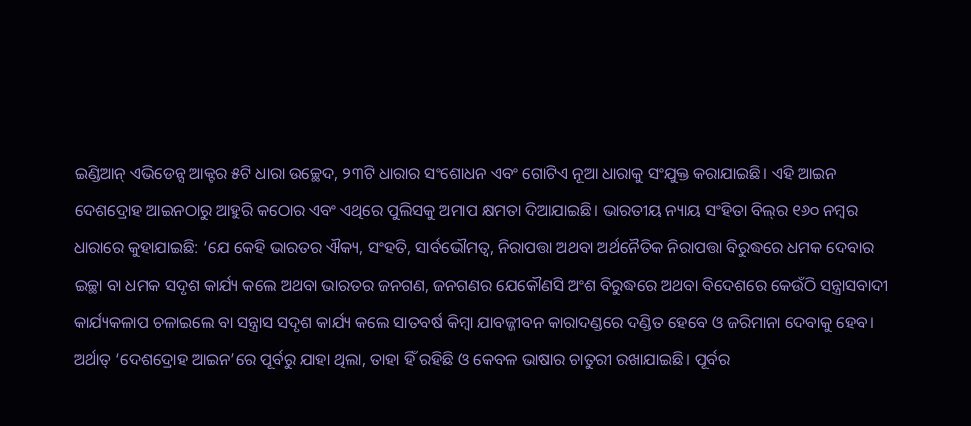ଇଣ୍ଡିଆନ୍‌‌ ଏଭିଡେନ୍ସ ଆକ୍ଟର ୫ଟି ଧାରା ଉଚ୍ଛେଦ, ୨୩ଟି ଧାରାର ସଂଶୋଧନ ଏବଂ ଗୋଟିଏ ନୂଆ ଧାରାକୁ ସଂଯୁକ୍ତ କରାଯାଇଛି। ଏହି ଆଇନ ଦେଶଦ୍ରୋହ ଆଇନଠାରୁ ଆହୁରି କଠୋର ଏବଂ ଏଥିରେ ପୁଲିସକୁ ଅମାପ କ୍ଷମତା ଦିଆଯାଇଛି। ଭାରତୀୟ ନ୍ୟାୟ ସଂହିତା ବିଲ୍‌‌ର ୧୬୦ ନମ୍ବର ଧାରାରେ କୁହାଯାଇଛି: ‘ଯେ କେହି ଭାରତର ଐକ୍ୟ, ସଂହତି, ସାର୍ବଭୌମତ୍ୱ, ନିରାପତ୍ତା ଅଥବା ଅର୍ଥନୈତିକ ନିରାପତ୍ତା ବିରୁଦ୍ଧରେ ଧମକ ଦେବାର ଇଚ୍ଛା ବା ଧମକ ସଦୃଶ କାର୍ଯ୍ୟ କଲେ ଅଥବା ଭାରତର ଜନଗଣ, ଜନଗଣର ଯେକୌଣସି ଅଂଶ ବିରୁଦ୍ଧରେ ଅଥବା ବିଦେଶରେ କେଉଁଠି ସନ୍ତ୍ରାସବାଦୀ କାର୍ଯ୍ୟକଳାପ ଚଳାଇଲେ ବା ସନ୍ତ୍ରାସ ସଦୃଶ କାର୍ଯ୍ୟ କଲେ ସାତବର୍ଷ କିମ୍ବା ଯାବଜ୍ଜୀବନ କାରାଦଣ୍ଡରେ ଦଣ୍ଡିତ ହେବେ ଓ ଜରିମାନା ଦେବାକୁ ହେବ। ଅର୍ଥାତ୍‌‌ ‘ଦେଶଦ୍ରୋହ ଆଇନ’ରେ ପୂର୍ବରୁ ଯାହା ଥିଲା, ତାହା ହିଁ ରହିଛି ଓ କେବଳ ଭାଷାର ଚାତୁରୀ ରଖାଯାଇଛି। ପୂର୍ବର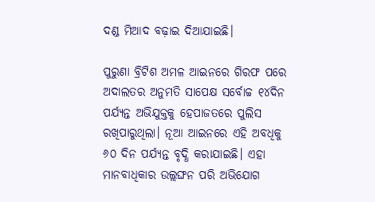ଦଣ୍ଡ ମିଆଦ ବଢ଼ାଇ ଦିଆଯାଇଛି।

ପୁରୁଣା ବ୍ରିଟିଶ ଅମଳ ଆଇନରେ ଗିରଫ ପରେ ଅଦାଲତର ଅନୁମତି ସାପେକ୍ଷ ସର୍ବୋଚ୍ଚ ୧୪ଦିନ ପର୍ଯ୍ୟନ୍ତ ଅଭିଯୁକ୍ତକୁ ହେପାଜତରେ ପୁଲିସ ରଖିପାରୁଥିଲା। ନୂଆ ଆଇନରେ ଏହି ଅବଧିକୁ ୬୦ ଦିନ ପର୍ଯ୍ୟନ୍ତ ବୃଦ୍ଧି କରାଯାଇଛି। ଏହା ମାନବାଧିକାର ଉଲ୍ଲଙ୍ଘନ ପରି ଅଭିଯୋଗ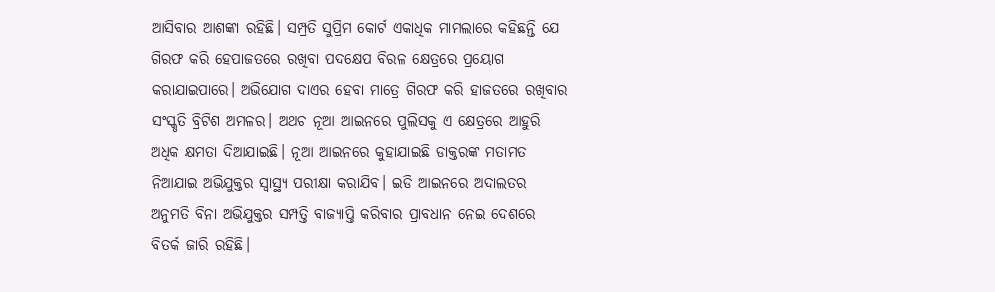ଆସିବାର ଆଶଙ୍କା ରହିଛି। ସମ୍ପ୍ରତି ସୁପ୍ରିମ କୋର୍ଟ ଏକାଧିକ ମାମଲାରେ କହିଛନ୍ତି ଯେ ଗିରଫ କରି ହେପାଜତରେ ରଖିବା ପଦକ୍ଷେପ ବିରଳ କ୍ଷେତ୍ରରେ ପ୍ରୟୋଗ କରାଯାଇପାରେ। ଅଭିଯୋଗ ଦାଏର ହେବା ମାତ୍ରେ ଗିରଫ କରି ହାଜତରେ ରଖିବାର ସଂସ୍କୃତି ବ୍ରିଟିଶ ଅମଳର। ଅଥଚ ନୂଆ ଆଇନରେ ପୁଲିସକୁ ଏ କ୍ଷେତ୍ରରେ ଆହୁରି ଅଧିକ କ୍ଷମତା ଦିଆଯାଇଛି। ନୂଆ ଆଇନରେ କୁହାଯାଇଛି ଡାକ୍ତରଙ୍କ ମତାମତ ନିଆଯାଇ ଅଭିଯୁକ୍ତର ସ୍ୱାସ୍ଥ୍ୟ ପରୀକ୍ଷା କରାଯିବ। ଇଡି ଆଇନରେ ଅଦାଲତର ଅନୁମତି ବିନା ଅଭିଯୁକ୍ତର ସମ୍ପତ୍ତି ବାଜ୍ୟାପ୍ତି କରିବାର ପ୍ରାବଧାନ ନେଇ ଦେଶରେ ବିତର୍କ ଜାରି ରହିଛି।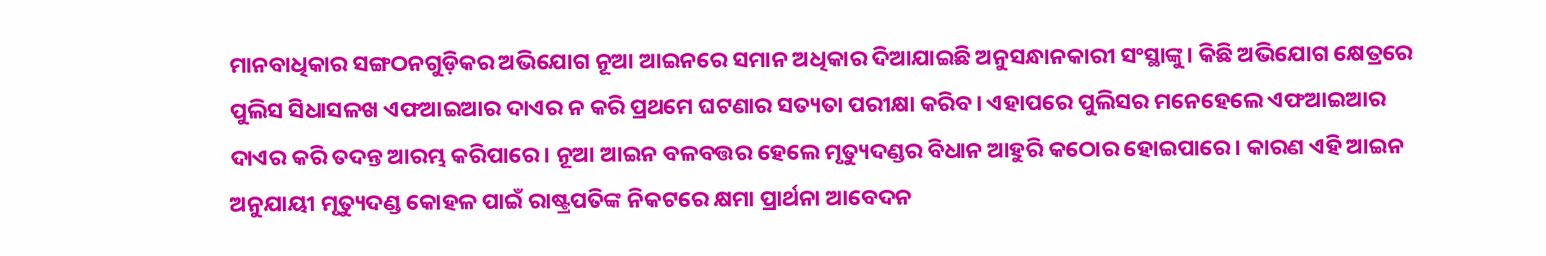ମାନବାଧିକାର ସଙ୍ଗଠନଗୁଡ଼ିକର ଅଭିଯୋଗ ନୂଆ ଆଇନରେ ସମାନ ଅଧିକାର ଦିଆଯାଇଛି ଅନୁସନ୍ଧାନକାରୀ ସଂସ୍ଥାଙ୍କୁ। କିଛି ଅଭିଯୋଗ କ୍ଷେତ୍ରରେ ପୁଲିସ ସିଧାସଳଖ ଏଫଆଇଆର ଦାଏର ନ କରି ପ୍ରଥମେ ଘଟଣାର ସତ୍ୟତା ପରୀକ୍ଷା କରିବ। ଏହାପରେ ପୁଲିସର ମନେହେଲେ ଏଫଆଇଆର ଦାଏର କରି ତଦନ୍ତ ଆରମ୍ଭ କରିପାରେ। ନୂଆ ଆଇନ ବଳବତ୍ତର ହେଲେ ମୃତ୍ୟୁଦଣ୍ଡର ବିଧାନ ଆହୁରି କଠୋର ହୋଇପାରେ। କାରଣ ଏହି ଆଇନ ଅନୁଯାୟୀ ମୃତ୍ୟୁଦଣ୍ଡ କୋହଳ ପାଇଁ ରାଷ୍ଟ୍ରପତିଙ୍କ ନିକଟରେ କ୍ଷମା ପ୍ରାର୍ଥନା ଆବେଦନ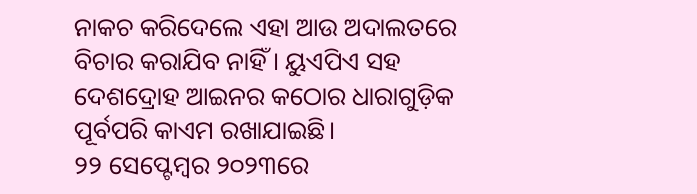ନାକଚ କରିଦେଲେ ଏହା ଆଉ ଅଦାଲତରେ ବିଚାର କରାଯିବ ନାହିଁ। ୟୁଏପିଏ ସହ ଦେଶଦ୍ରୋହ ଆଇନର କଠୋର ଧାରାଗୁଡ଼ିକ ପୂର୍ବପରି କାଏମ ରଖାଯାଇଛି।
୨୨ ସେପ୍ଟେମ୍ବର ୨୦୨୩ରେ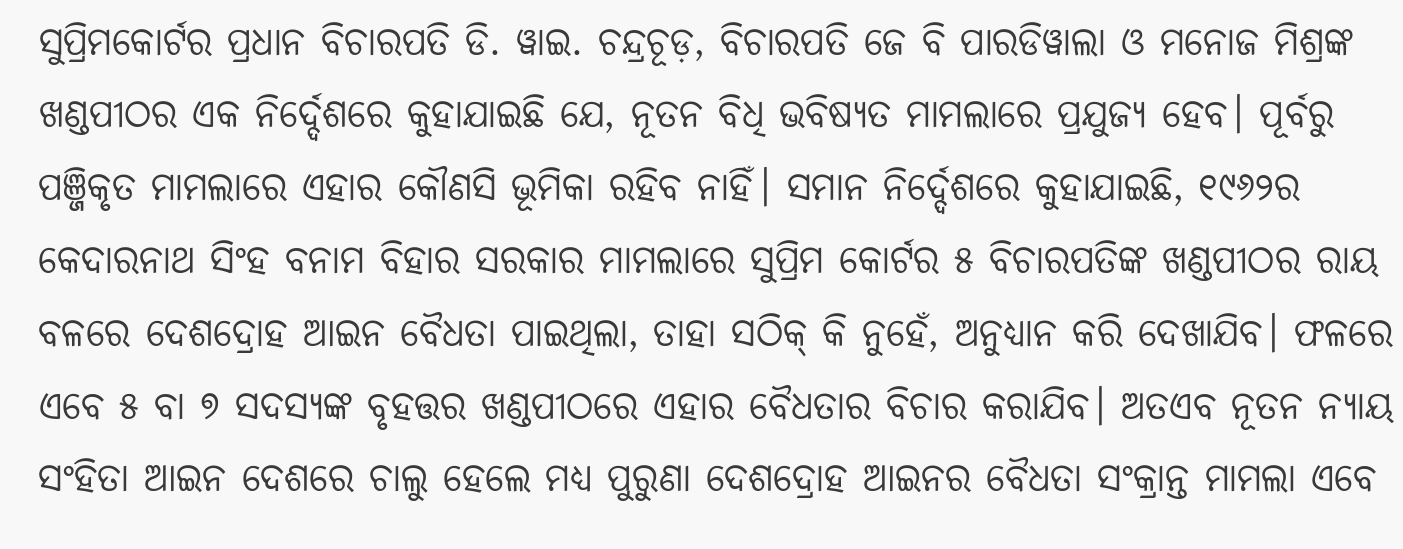ସୁପ୍ରିମକୋର୍ଟର ପ୍ରଧାନ ବିଚାରପତି ଡି. ୱାଇ. ଚନ୍ଦ୍ରଚୂଡ଼, ବିଚାରପତି ଜେ ବି ପାରଡିୱାଲା ଓ ମନୋଜ ମିଶ୍ରଙ୍କ ଖଣ୍ଡପୀଠର ଏକ ନିର୍ଦ୍ଦେଶରେ କୁହାଯାଇଛି ଯେ, ନୂତନ ବିଧି ଭବିଷ୍ୟତ ମାମଲାରେ ପ୍ରଯୁଜ୍ୟ ହେବ। ପୂର୍ବରୁ ପଞ୍ଜିକୃତ ମାମଲାରେ ଏହାର କୌଣସି ଭୂମିକା ରହିବ ନାହିଁ। ସମାନ ନିର୍ଦ୍ଦେଶରେ କୁହାଯାଇଛି, ୧୯୬୨ର କେଦାରନାଥ ସିଂହ ବନାମ ବିହାର ସରକାର ମାମଲାରେ ସୁପ୍ରିମ କୋର୍ଟର ୫ ବିଚାରପତିଙ୍କ ଖଣ୍ଡପୀଠର ରାୟ ବଳରେ ଦେଶଦ୍ରୋହ ଆଇନ ବୈଧତା ପାଇଥିଲା, ତାହା ସଠିକ୍‌‌ କି ନୁହେଁ, ଅନୁଧ୍ୟାନ କରି ଦେଖାଯିବ। ଫଳରେ ଏବେ ୫ ବା ୭ ସଦସ୍ୟଙ୍କ ବୃହତ୍ତର ଖଣ୍ଡପୀଠରେ ଏହାର ବୈଧତାର ବିଚାର କରାଯିବ। ଅତଏବ ନୂତନ ନ୍ୟାୟ ସଂହିତା ଆଇନ ଦେଶରେ ଚାଲୁ ହେଲେ ମଧ୍ୟ ପୁରୁଣା ଦେଶଦ୍ରୋହ ଆଇନର ବୈଧତା ସଂକ୍ରାନ୍ତ ମାମଲା ଏବେ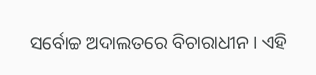ସର୍ବୋଚ୍ଚ ଅଦାଲତରେ ବିଚାରାଧୀନ। ଏହି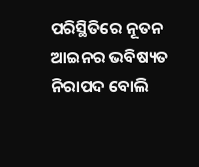ପରିସ୍ଥିତିରେ ନୂତନ ଆଇନର ଭବିଷ୍ୟତ ନିରାପଦ ବୋଲି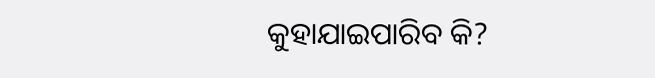କୁହାଯାଇପାରିବ କି?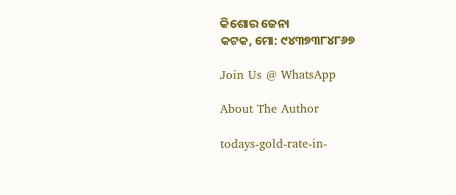କିଶୋର ଜେନା
କଟକ, ମୋ: ୯୪୩୭୩୮୪୮୬୭

Join Us @ WhatsApp

About The Author

todays-gold-rate-in-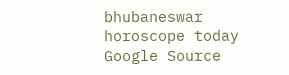bhubaneswar
horoscope today
Google Source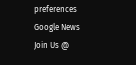preferences
Google News
Join Us @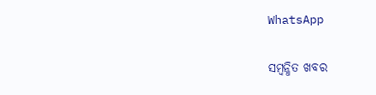WhatsApp

ସମ୍ବନ୍ଧିତ ଖବର